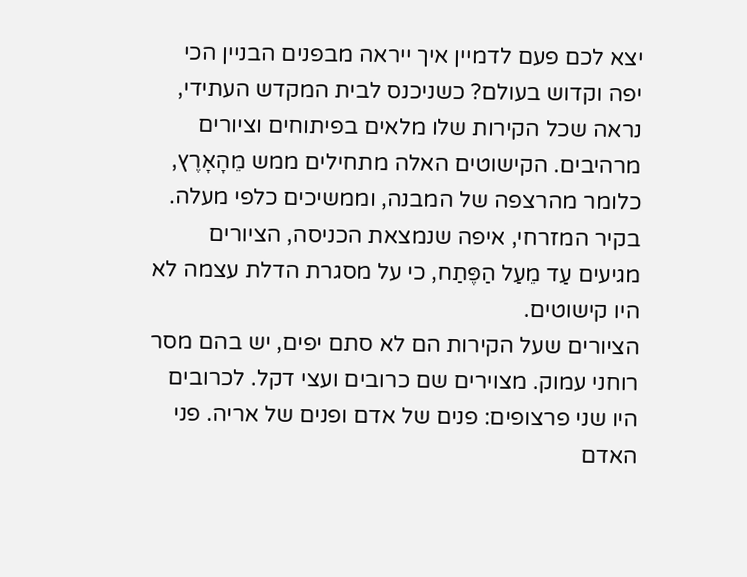יצא לכם פעם לדמיין איך ייראה מבפנים הבניין הכי יפה וקדוש בעולם? כשניכנס לבית המקדש העתידי, נראה שכל הקירות שלו מלאים בפיתוחים וציורים מרהיבים. הקישוטים האלה מתחילים ממש מֵהָאָרֶץ, כלומר מהרצפה של המבנה, וממשיכים כלפי מעלה. בקיר המזרחי, איפה שנמצאת הכניסה, הציורים מגיעים עַד מֵעַל הַפֶּתַח, כי על מסגרת הדלת עצמה לא היו קישוטים.
הציורים שעל הקירות הם לא סתם יפים, יש בהם מסר רוחני עמוק. מצוירים שם כרובים ועצי דקל. לכרובים היו שני פרצופים: פנים של אדם ופנים של אריה. פני האדם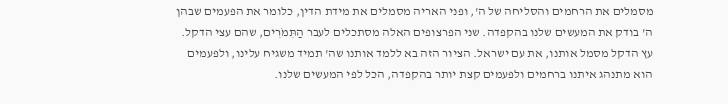מסמלים את הרחמים והסליחה של ה', ופני האריה מסמלים את מידת הדין, כלומר את הפעמים שבהן ה' בודק את המעשים שלנו בהקפדה. שני הפרצופים האלה מסתכלים לעבר הַתִּמֹרִים, שהם עצי הדקל. עץ הדקל מסמל אותנו, את עם ישראל. הציור הזה בא ללמד אותנו שה' תמיד משגיח עלינו, ולפעמים הוא מתנהג איתנו ברחמים ולפעמים קצת יותר בהקפדה, הכל לפי המעשים שלנו.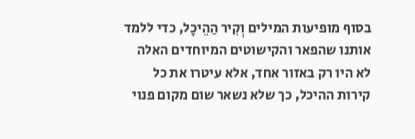בסוף מופיעות המילים וְקִיר הַהֵיכָל, כדי ללמד אותנו שהפאר והקישוטים המיוחדים האלה לא היו רק באזור אחד, אלא עיטרו את כל קירות ההיכל, כך שלא נשאר שום מקום פנוי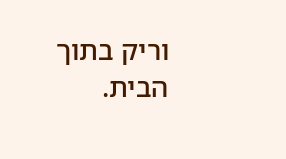וריק בתוך הבית.